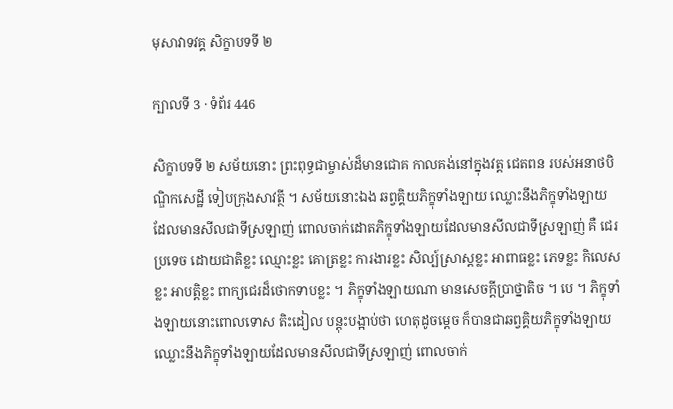មុសាវាទវគ្គ សិក្ខាបទទី ២

ក្បាលទី 3 · ទំព័រ 446

សិក្ខាបទទី ២ សម័យនោះ ព្រះពុទ្ធជាម្ចាស់ដ៏មានជោគ កាលគង់នៅក្នុងវត្ត ជេតពន របស់អនាថបិណ្ឌិកសេដ្ឋី ទៀបក្រុងសាវត្ថី ។ សម័យនោះឯង ឆព្វគ្គិយភិក្ខុទាំងឡាយ ឈ្លោះនឹងភិក្ខុទាំងឡាយ ដែលមានសីលជាទីស្រឡាញ់ ពោលចាក់ដោតភិក្ខុទាំងឡាយដែលមានសីលជាទីស្រឡាញ់ គឺ ជេរប្រទេច ដោយជាតិខ្លះ ឈ្មោះខ្លះ គោត្រខ្លះ ការងារខ្លះ សិល្ប៍ស្រាស្តខ្លះ អាពាធខ្លះ ភេទខ្លះ កិលេសខ្លះ អាបត្តិខ្លះ ពាក្យជេរដ៏ថោកទាបខ្លះ ។ ភិក្ខុទាំងឡាយណា មានសេចក្តីប្រាថ្នាតិច ។ បេ ។ ភិក្ខុទាំងឡាយនោះពោលទោស តិះដៀល បន្តុះបង្អាប់ថា ហេតុដូចម្តេច ក៏បានជាឆព្វគ្គិយភិក្ខុទាំងឡាយឈ្លោះនឹងភិក្ខុទាំងឡាយដែលមានសីលជាទីស្រឡាញ់ ពោលចាក់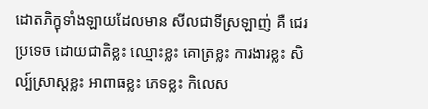ដោតភិក្ខុទាំងឡាយដែលមាន សីលជាទីស្រឡាញ់ គឺ ជេរប្រទេច ដោយជាតិខ្លះ ឈ្មោះខ្លះ គោត្រខ្លះ ការងារខ្លះ សិល្ប៍ស្រាស្តខ្លះ អាពាធខ្លះ ភេទខ្លះ កិលេស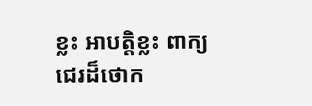ខ្លះ អាបត្តិខ្លះ ពាក្យជេរដ៏ថោក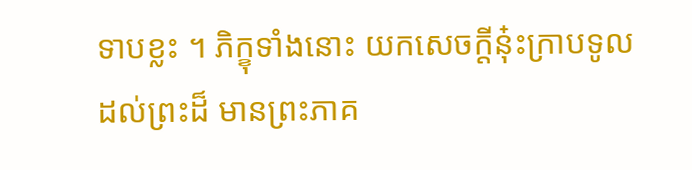ទាបខ្លះ ។ ភិក្ខុទាំងនោះ យកសេចក្តីនុ៎ះក្រាបទូលដល់ព្រះដ៏ មានព្រះភាគ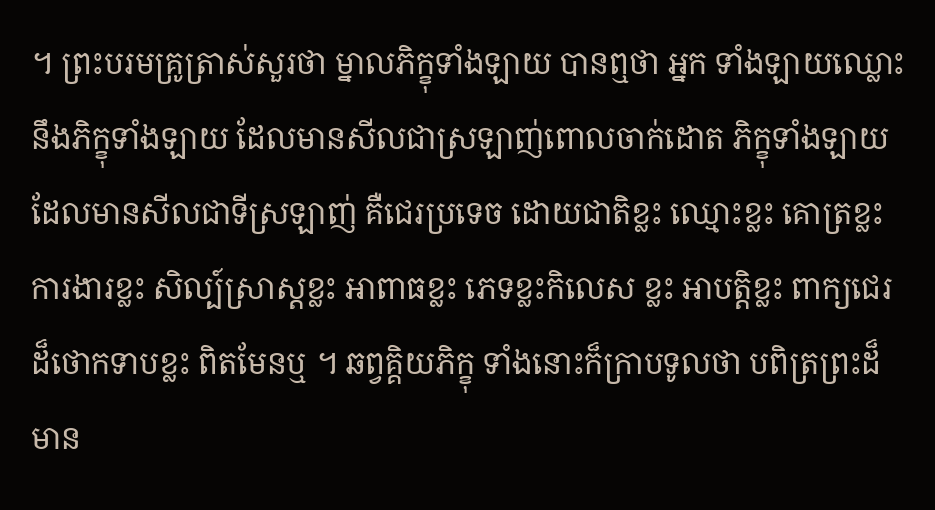។ ព្រះបរមគ្រូត្រាស់សួរថា ម្នាលភិក្ខុទាំងឡាយ បានឮថា អ្នក ទាំងឡាយឈ្លោះនឹងភិក្ខុទាំងឡាយ ដែលមានសីលជាស្រឡាញ់ពោលចាក់ដោត ភិក្ខុទាំងឡាយ ដែលមានសីលជាទីស្រឡាញ់ គឺជេរប្រទេច ដោយជាតិខ្លះ ឈ្មោះខ្លះ គោត្រខ្លះ ការងារខ្លះ សិល្ប៍ស្រាស្តខ្លះ អាពាធខ្លះ ភេទខ្លះកិលេស ខ្លះ អាបត្តិខ្លះ ពាក្យជេរដ៏ថោកទាបខ្លះ ពិតមែនឬ ។ ឆព្វគ្គិយភិក្ខុ ទាំងនោះក៏ក្រាបទូលថា បពិត្រព្រះដ៏មាន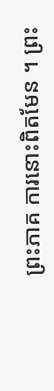ព្រះភាគ ការនោះពិតមែន ។ ព្រះ